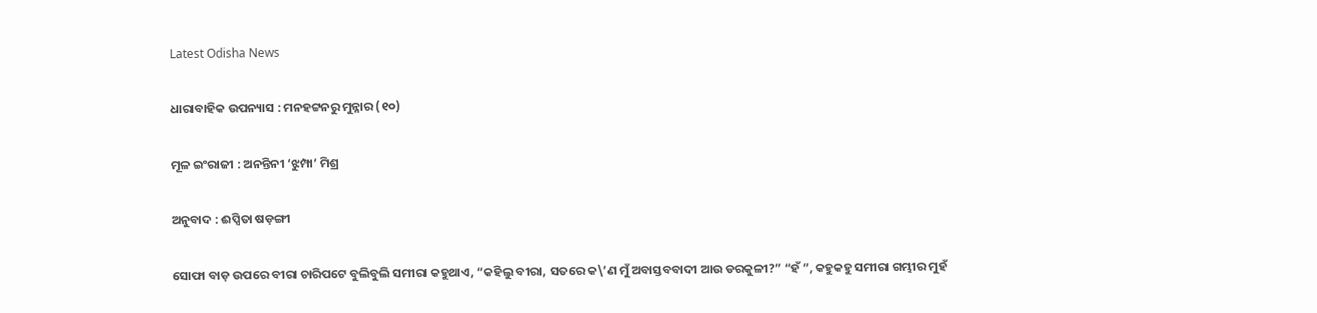Latest Odisha News

ଧାରାବାହିକ ଉପନ୍ୟାସ : ମନହଟ୍ଟନରୁ ମୁନ୍ନାର (୧୦)

ମୂଳ ଇଂରାଜୀ : ଅନନ୍ତିନୀ ‘ଝୁମ୍ପା’ ମିଶ୍ର

ଅନୁବାଦ : ଈପ୍ସିତା ଷଡ଼ଙ୍ଗୀ

ସୋଫା ବାଡ଼ ଉପରେ ବୀରା ଚାରିପଟେ ବୁଲିବୁଲି ସମୀରା କହୁଥାଏ, “କହିଲୁ ବୀରା, ସତରେ କ\’ଣ ମୁଁ ଅବାସ୍ତବବାଦୀ ଆଉ ଡରକୁଳୀ?” “ହଁ ”, କହୁକହୁ ସମୀରା ଗମ୍ଭୀର ମୁହଁ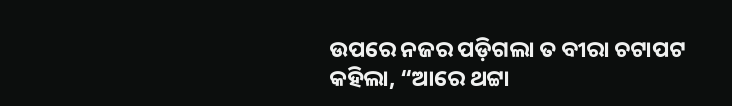ଉପରେ ନଜର ପଡ଼ିଗଲା ତ ବୀରା ଚଟାପଟ କହିଲା, “ଆରେ ଥଟ୍ଟା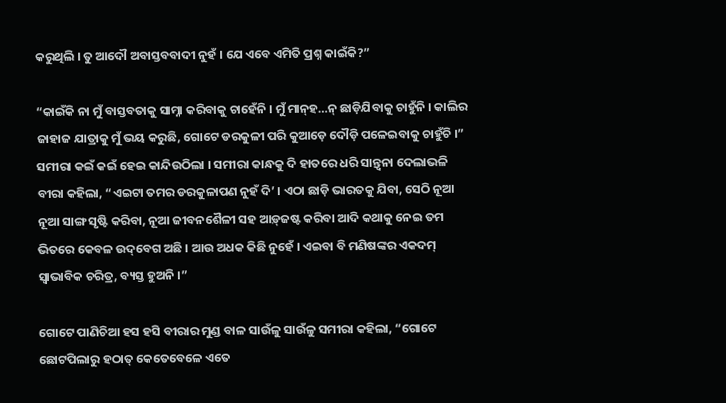କରୁଥିଲି । ତୁ ଆଦୌ ଅବାସ୍ତବବାଦୀ ନୁହଁ । ଯେ ଏବେ ଏମିତି ପ୍ରଶ୍ନ କାଇଁକି?”

“କାଇଁକି ନା ମୁଁ ବାସ୍ତବତାକୁ ସାମ୍ନା କରିବାକୁ ଚାହେଁନି । ମୁଁ ମାନ୍‌ହ…ନ୍ ଛାଡ଼ିଯିବାକୁ ଚାହୁଁନି । କାଲିର ଜାହାଜ ଯାତ୍ରାକୁ ମୁଁ ଭୟ କରୁଛି, ଗୋଟେ ଡରକୁଳୀ ପରି କୁଆଡ଼େ ଦୌଡ଼ି ପଳେଇବାକୁ ଚାହୁଁଚି ।” ସମୀରା କଇଁ କଇଁ ହେଇ କାନ୍ଦିଉଠିଲା । ସମୀରା କାନ୍ଧକୁ ଦି ହାତରେ ଧରି ସାନ୍ତ୍ୱନା ଦେଲାଭଳି ବୀରା କହିଲା, “ଏଇଟା ତମର ଡରକୁଳାପଣ ନୁହଁ ଦି’ । ଏଠା ଛାଡ଼ି ଭାରତକୁ ଯିବା, ସେଠି ନୂଆ ନୂଆ ସାଙ୍ଗ ସୃଷ୍ଟି କରିବା, ନୂଆ ଜୀବନଶୈଳୀ ସହ ଆଡ଼୍‌ଜଷ୍ଟ କରିବା ଆଦି କଥାକୁ ନେଇ ତମ ଭିତରେ କେବଳ ଉଦ୍‌ବେଗ ଅଛି । ଆଉ ଅଧକ କିଛି ନୁହେଁ । ଏଇବା ବି ମଣିଷଙ୍କର ଏକଦମ୍ ସ୍ୱାଭାବିକ ଚରିତ୍ର, ବ୍ୟସ୍ତ ହୁଅନି ।”

ଗୋଟେ ପାଣିଚିଆ ହସ ହସି ବୀରାର ମୁଣ୍ଡ ବାଳ ସାଉଁଳୁ ସାଉଁଳୁ ସମୀରା କହିଲା, “ଗୋଟେ ଛୋଟପିଲାରୁ ହଠାତ୍ କେତେବେଳେ ଏତେ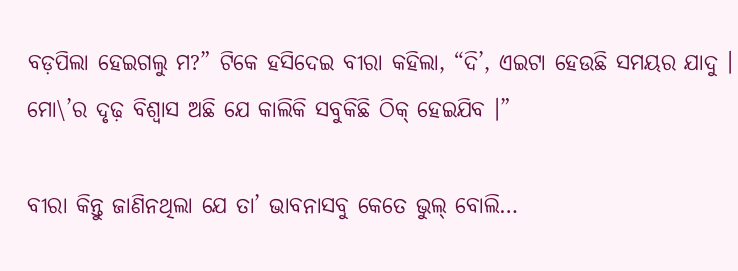ବଡ଼ପିଲା ହେଇଗଲୁ ମ?” ଟିକେ ହସିଦେଇ ବୀରା କହିଲା, “ଦି’, ଏଇଟା ହେଉଛି ସମୟର ଯାଦୁ । ମୋ\’ର ଦୃଢ଼ ବିଶ୍ୱାସ ଅଛି ଯେ କାଲିକି ସବୁକିଛି ଠିକ୍ ହେଇଯିବ ।”

ବୀରା କିନ୍ତୁ ଜାଣିନଥିଲା ଯେ ତା’ ଭାବନାସବୁ କେତେ ଭୁଲ୍ ବୋଲି…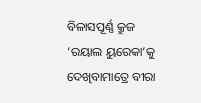ବିଳାସପୂର୍ଣ୍ଣ କ୍ରୁଜ ‘ରୟାଲ ୟୁରେକା’କୁ ଦେଖିବାମାତ୍ରେ ବୀରା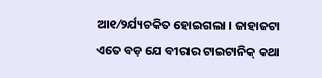ଆ୧⁄୨ର୍ଯ୍ୟଚକିତ ହୋଇଗଲା । ଜାହାଜଟା ଏତେ ବଡ଼ ଯେ ବୀରାର ଟାଇଟାନିକ୍ କଥା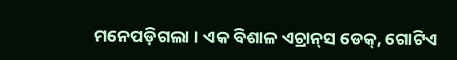ମନେପଡ଼ିଗଲା । ଏକ ବିଶାଳ ଏଚ୍ରାନ୍‌ସ ଡେକ୍‌, ଗୋଟିଏ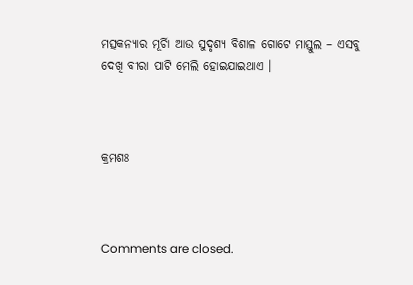ମତ୍ସକନ୍ୟାର ମୂର୍ଚାି ଆଉ ସୁଦୃଶ୍ୟ ବିଶାଳ ଗୋଟେ ମାସ୍ତୁଲ – ଏସବୁ ଦେଖି ବୀରା ପାଟି ମେଲି ହୋଇଯାଇଥାଏ ।



କ୍ରମଶଃ



Comments are closed.